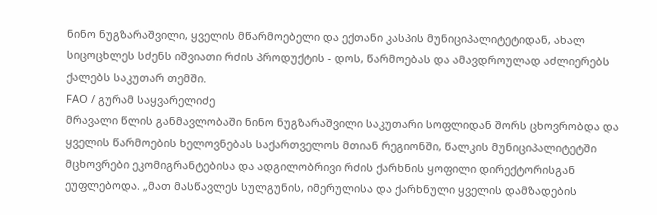ნინო ნუგზარაშვილი, ყველის მწარმოებელი და ექთანი კასპის მუნიციპალიტეტიდან, ახალ სიცოცხლეს სძენს იშვიათი რძის პროდუქტის - დოს, წარმოებას და ამავდროულად აძლიერებს ქალებს საკუთარ თემში.
FAO / გურამ საყვარელიძე
მრავალი წლის განმავლობაში ნინო ნუგზარაშვილი საკუთარი სოფლიდან შორს ცხოვრობდა და ყველის წარმოების ხელოვნებას საქართველოს მთიან რეგიონში, წალკის მუნიციპალიტეტში მცხოვრები ეკომიგრანტებისა და ადგილობრივი რძის ქარხნის ყოფილი დირექტორისგან ეუფლებოდა. „მათ მასწავლეს სულგუნის, იმერულისა და ქარხნული ყველის დამზადების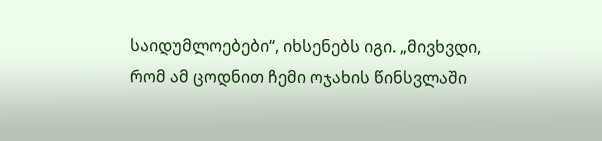საიდუმლოებები“, იხსენებს იგი. „მივხვდი, რომ ამ ცოდნით ჩემი ოჯახის წინსვლაში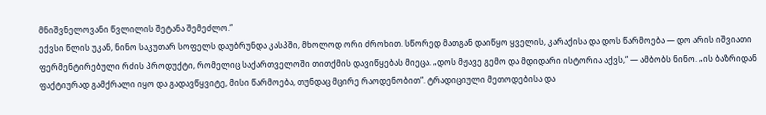მნიშვნელოვანი წვლილის შეტანა შემეძლო.“
ექვსი წლის უკან, ნინო საკუთარ სოფელს დაუბრუნდა კასპში, მხოლოდ ორი ძროხით. სწორედ მათგან დაიწყო ყველის, კარაქისა და დოს წარმოება — დო არის იშვიათი ფერმენტირებული რძის პროდუქტი, რომელიც საქართველოში თითქმის დავიწყებას მიეცა. „დოს მჟავე გემო და მდიდარი ისტორია აქვს,“ — ამბობს ნინო. „ის ბაზრიდან ფაქტიურად გამქრალი იყო და გადავწყვიტე, მისი წარმოება, თუნდაც მცირე რაოდენობით“. ტრადიციული მეთოდებისა და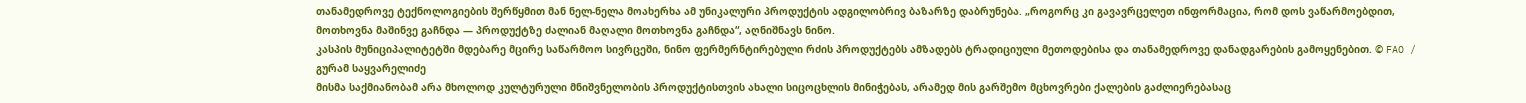თანამედროვე ტექნოლოგიების შერწყმით მან ნელ-ნელა მოახერხა ამ უნიკალური პროდუქტის ადგილობრივ ბაზარზე დაბრუნება. „როგორც კი გავავრცელეთ ინფორმაცია, რომ დოს ვაწარმოებდით, მოთხოვნა მაშინვე გაჩნდა — პროდუქტზე ძალიან მაღალი მოთხოვნა გაჩნდა“, აღნიშნავს ნინო.
კასპის მუნიციპალიტეტში მდებარე მცირე საწარმოო სივრცეში, ნინო ფერმერნტირებული რძის პროდუქტებს ამზადებს ტრადიციული მეთოდებისა და თანამედროვე დანადგარების გამოყენებით. © FAO / გურამ საყვარელიძე
მისმა საქმიანობამ არა მხოლოდ კულტურული მნიშვნელობის პროდუქტისთვის ახალი სიცოცხლის მინიჭებას, არამედ მის გარშემო მცხოვრები ქალების გაძლიერებასაც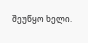შეუწყო ხელი.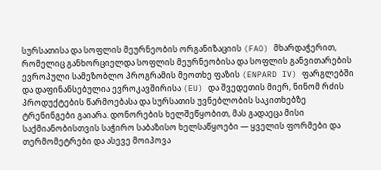სურსათისა და სოფლის მეურნეობის ორგანიზაციის (FAO) მხარდაჭერით, რომელიც განხორციელდა სოფლის მეურნეობისა და სოფლის განვითარების ევროპული სამეზობლო პროგრამის მეოთხე ფაზის (ENPARD IV) ფარგლებში და დაფინანსებულია ევროკავშირისა (EU) და შვედეთის მიერ, ნინომ რძის პროდუქტების წარმოებასა და სურსათის უვნებლობის საკითხებზე ტრენინგები გაიარა. დონორების ხელშეწყობით, მას გადაეცა მისი საქმიანობისთვის საჭირო საბაზისო ხელსაწყოები — ყველის ფორმები და თერმომეტრები და ასევე მოიპოვა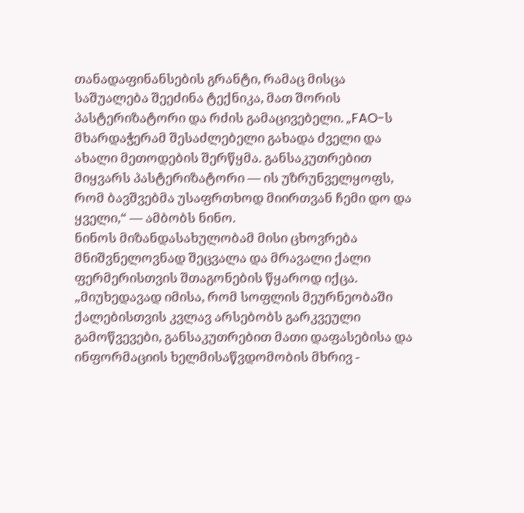თანადაფინანსების გრანტი, რამაც მისცა საშუალება შეეძინა ტექნიკა, მათ შორის პასტერიზატორი და რძის გამაცივებელი. „FAO-ს მხარდაჭერამ შესაძლებელი გახადა ძველი და ახალი მეთოდების შერწყმა. განსაკუთრებით მიყვარს პასტერიზატორი — ის უზრუნველყოფს, რომ ბავშვებმა უსაფრთხოდ მიირთვან ჩემი დო და ყველი,“ — ამბობს ნინო.
ნინოს მიზანდასახულობამ მისი ცხოვრება მნიშვნელოვნად შეცვალა და მრავალი ქალი ფერმერისთვის შთაგონების წყაროდ იქცა. „მიუხედავად იმისა, რომ სოფლის მეურნეობაში ქალებისთვის კვლავ არსებობს გარკვეული გამოწვევები, განსაკუთრებით მათი დაფასებისა და ინფორმაციის ხელმისაწვდომობის მხრივ -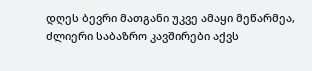დღეს ბევრი მათგანი უკვე ამაყი მეწარმეა, ძლიერი საბაზრო კავშირები აქვს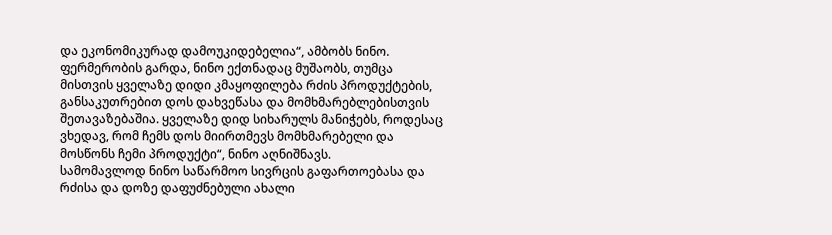და ეკონომიკურად დამოუკიდებელია“, ამბობს ნინო.
ფერმერობის გარდა, ნინო ექთნადაც მუშაობს, თუმცა მისთვის ყველაზე დიდი კმაყოფილება რძის პროდუქტების, განსაკუთრებით დოს დახვეწასა და მომხმარებლებისთვის შეთავაზებაშია. ყველაზე დიდ სიხარულს მანიჭებს, როდესაც ვხედავ, რომ ჩემს დოს მიირთმევს მომხმარებელი და მოსწონს ჩემი პროდუქტი“, ნინო აღნიშნავს.
სამომავლოდ ნინო საწარმოო სივრცის გაფართოებასა და რძისა და დოზე დაფუძნებული ახალი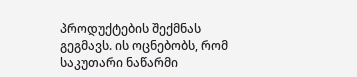პროდუქტების შექმნას გეგმავს. ის ოცნებობს, რომ საკუთარი ნაწარმი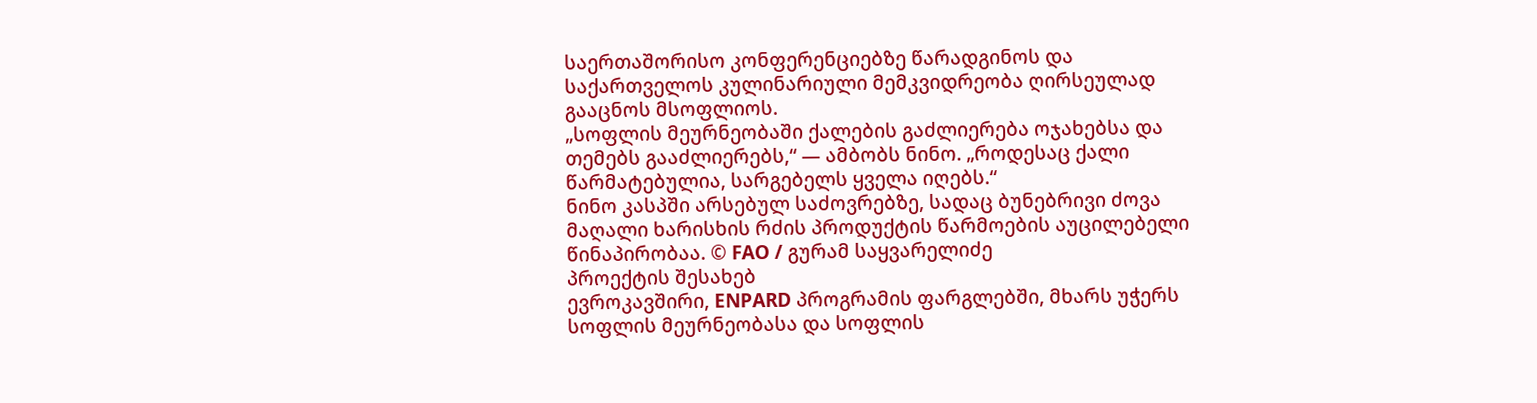საერთაშორისო კონფერენციებზე წარადგინოს და საქართველოს კულინარიული მემკვიდრეობა ღირსეულად გააცნოს მსოფლიოს.
„სოფლის მეურნეობაში ქალების გაძლიერება ოჯახებსა და თემებს გააძლიერებს,“ — ამბობს ნინო. „როდესაც ქალი წარმატებულია, სარგებელს ყველა იღებს.“
ნინო კასპში არსებულ საძოვრებზე, სადაც ბუნებრივი ძოვა მაღალი ხარისხის რძის პროდუქტის წარმოების აუცილებელი წინაპირობაა. © FAO / გურამ საყვარელიძე
პროექტის შესახებ
ევროკავშირი, ENPARD პროგრამის ფარგლებში, მხარს უჭერს სოფლის მეურნეობასა და სოფლის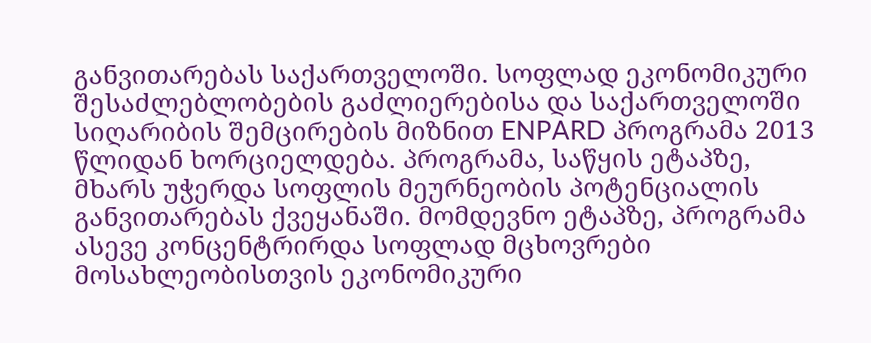განვითარებას საქართველოში. სოფლად ეკონომიკური შესაძლებლობების გაძლიერებისა და საქართველოში სიღარიბის შემცირების მიზნით ENPARD პროგრამა 2013 წლიდან ხორციელდება. პროგრამა, საწყის ეტაპზე, მხარს უჭერდა სოფლის მეურნეობის პოტენციალის განვითარებას ქვეყანაში. მომდევნო ეტაპზე, პროგრამა ასევე კონცენტრირდა სოფლად მცხოვრები მოსახლეობისთვის ეკონომიკური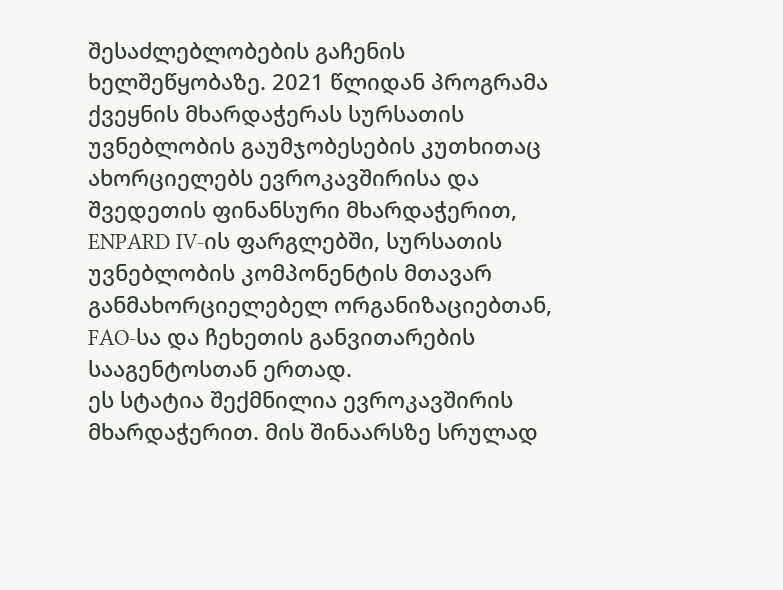შესაძლებლობების გაჩენის ხელშეწყობაზე. 2021 წლიდან პროგრამა ქვეყნის მხარდაჭერას სურსათის უვნებლობის გაუმჯობესების კუთხითაც ახორციელებს ევროკავშირისა და შვედეთის ფინანსური მხარდაჭერით, ENPARD IV-ის ფარგლებში, სურსათის უვნებლობის კომპონენტის მთავარ განმახორციელებელ ორგანიზაციებთან, FAO-სა და ჩეხეთის განვითარების სააგენტოსთან ერთად.
ეს სტატია შექმნილია ევროკავშირის მხარდაჭერით. მის შინაარსზე სრულად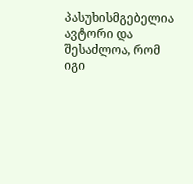პასუხისმგებელია ავტორი და შესაძლოა, რომ იგი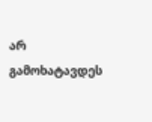არ გამოხატავდეს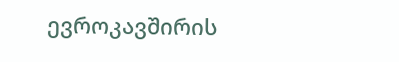ევროკავშირის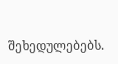შეხედულებებს.